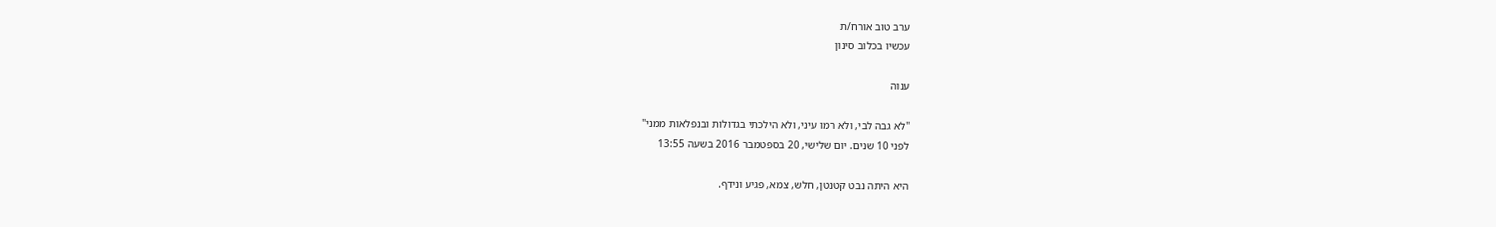ערב טוב אורח/ת
עכשיו בכלוב סינון

ענוה

"לא גבה לבי, ולא רמו עיני, ולא הילכתי בגדולות ובנפלאות ממני"
לפני 10 שנים. יום שלישי, 20 בספטמבר 2016 בשעה 13:55

היא היתה נבט קטנטן, חלש, צמא, פגיע ונידף.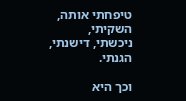טיפחתי אותה, השקיתי, ניכשתי, דישנתי, הגנתי.

וכך היא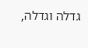גדלה וגדלה,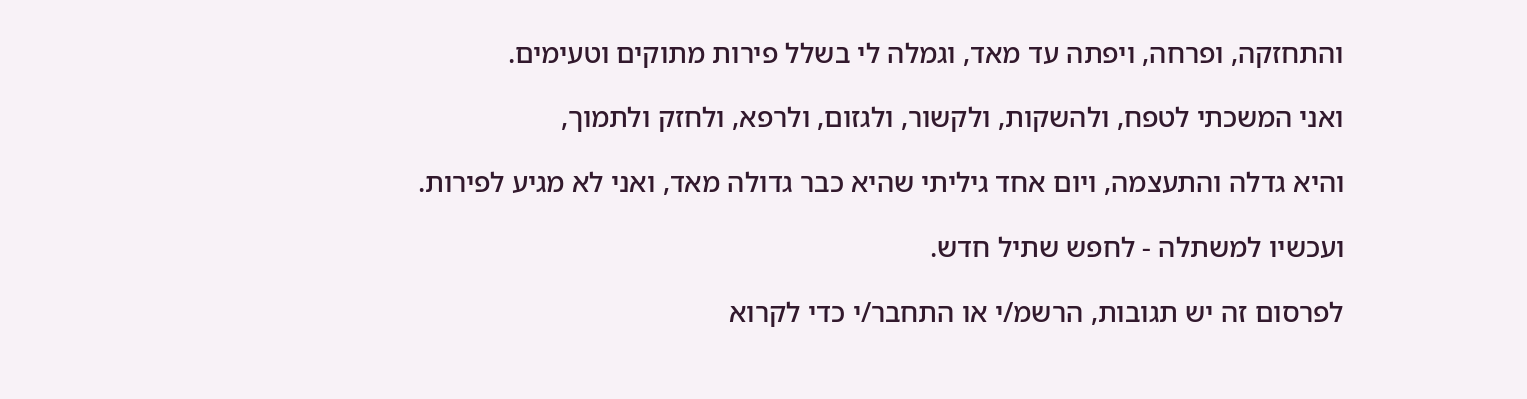והתחזקה, ופרחה, ויפתה עד מאד, וגמלה לי בשלל פירות מתוקים וטעימים.

ואני המשכתי לטפח, ולהשקות, ולקשור, ולגזום, ולרפא, ולחזק ולתמוך,

והיא גדלה והתעצמה, ויום אחד גיליתי שהיא כבר גדולה מאד, ואני לא מגיע לפירות.

ועכשיו למשתלה - לחפש שתיל חדש.

לפרסום זה יש תגובות, הרשמ/י או התחבר/י כדי לקרוא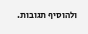ולהוסיף תגובות.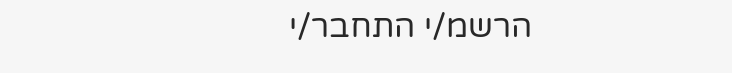הרשמ/י התחבר/י